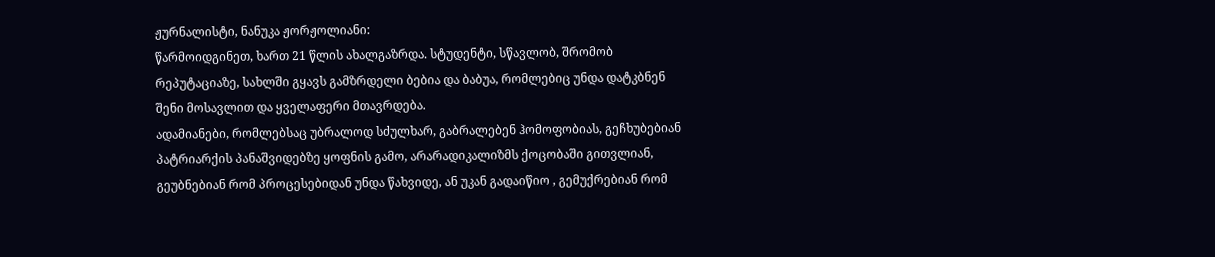ჟურნალისტი, ნანუკა ჟორჟოლიანი:
წარმოიდგინეთ, ხართ 21 წლის ახალგაზრდა. სტუდენტი, სწავლობ, შრომობ რეპუტაციაზე, სახლში გყავს გამზრდელი ბებია და ბაბუა, რომლებიც უნდა დატკბნენ შენი მოსავლით და ყველაფერი მთავრდება.
ადამიანები, რომლებსაც უბრალოდ სძულხარ, გაბრალებენ ჰომოფობიას, გეჩხუბებიან პატრიარქის პანაშვიდებზე ყოფნის გამო, არარადიკალიზმს ქოცობაში გითვლიან, გეუბნებიან რომ პროცესებიდან უნდა წახვიდე, ან უკან გადაიწიო , გემუქრებიან რომ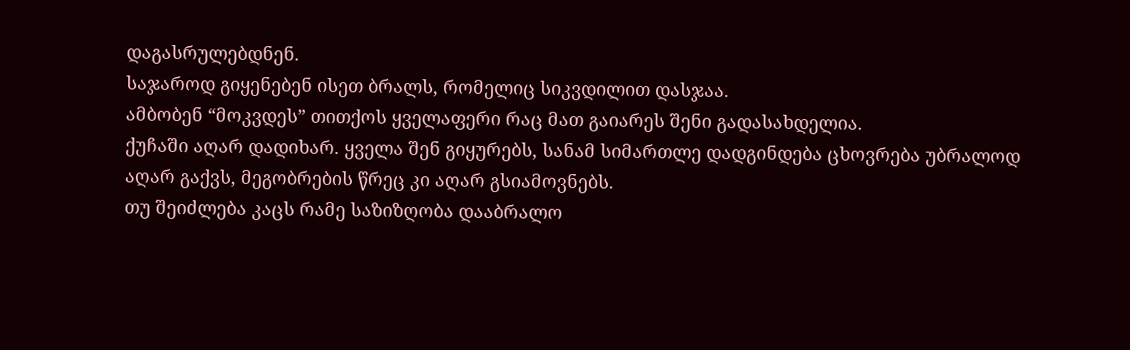დაგასრულებდნენ.
საჯაროდ გიყენებენ ისეთ ბრალს, რომელიც სიკვდილით დასჯაა.
ამბობენ “მოკვდეს” თითქოს ყველაფერი რაც მათ გაიარეს შენი გადასახდელია.
ქუჩაში აღარ დადიხარ. ყველა შენ გიყურებს, სანამ სიმართლე დადგინდება ცხოვრება უბრალოდ აღარ გაქვს, მეგობრების წრეც კი აღარ გსიამოვნებს.
თუ შეიძლება კაცს რამე საზიზღობა დააბრალო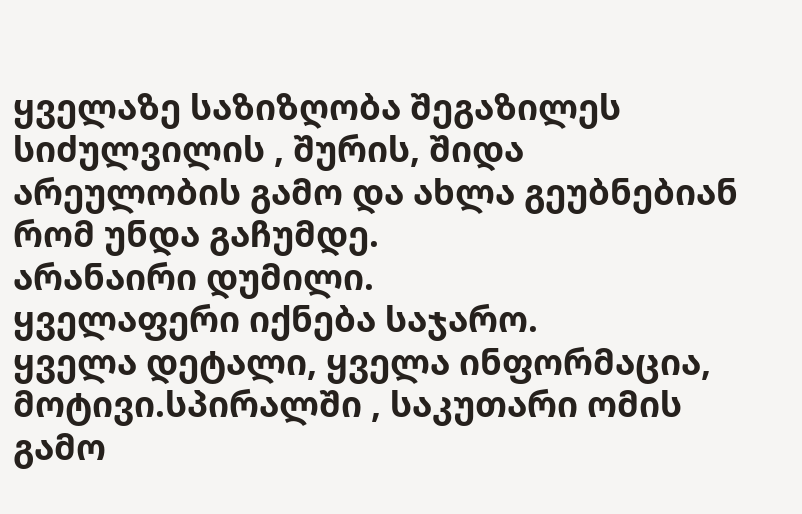ყველაზე საზიზღობა შეგაზილეს სიძულვილის , შურის, შიდა არეულობის გამო და ახლა გეუბნებიან რომ უნდა გაჩუმდე.
არანაირი დუმილი.
ყველაფერი იქნება საჯარო.
ყველა დეტალი, ყველა ინფორმაცია, მოტივი.სპირალში , საკუთარი ომის გამო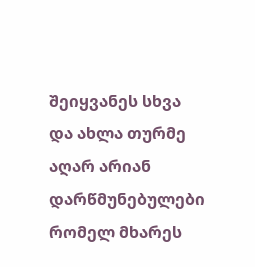შეიყვანეს სხვა და ახლა თურმე აღარ არიან დარწმუნებულები რომელ მხარეს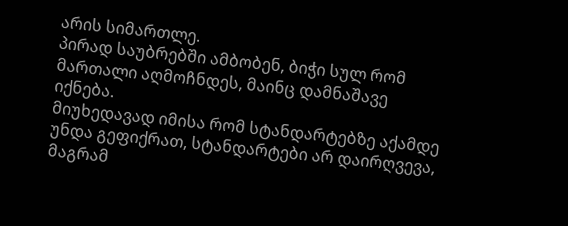არის სიმართლე.
პირად საუბრებში ამბობენ, ბიჭი სულ რომ მართალი აღმოჩნდეს, მაინც დამნაშავე იქნება.
მიუხედავად იმისა რომ სტანდარტებზე აქამდე უნდა გეფიქრათ, სტანდარტები არ დაირღვევა, მაგრამ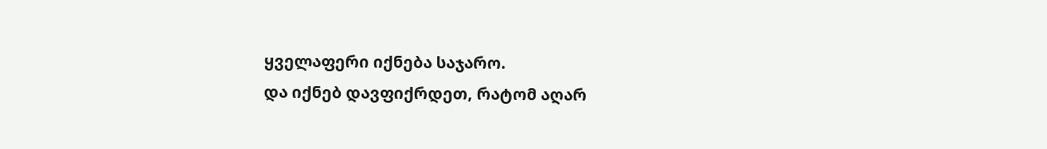ყველაფერი იქნება საჯარო.
და იქნებ დავფიქრდეთ, რატომ აღარ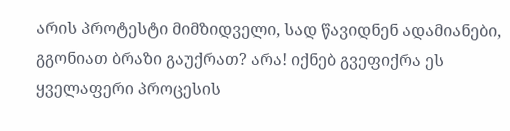არის პროტესტი მიმზიდველი, სად წავიდნენ ადამიანები, გგონიათ ბრაზი გაუქრათ? არა! იქნებ გვეფიქრა ეს ყველაფერი პროცესის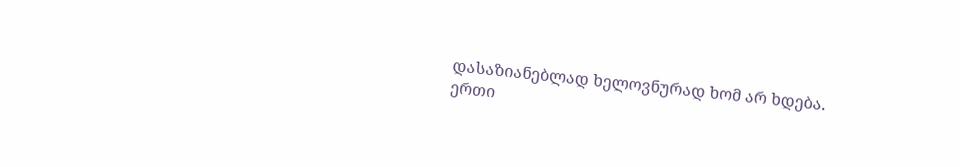დასაზიანებლად ხელოვნურად ხომ არ ხდება.
ერთი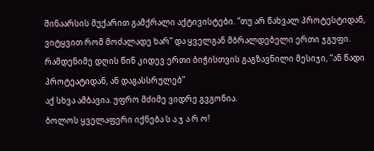შინაარსის მუქარით გამქრალი აქტივისტები. “თუ არ წახვალ პროტესტიდან, ვიტყვით რომ მოძალადე ხარ” და ყველგან მბრალდებელი ერთი ჯგუფი. რამდენიმე დღის წინ კიდევ ერთი ბიჭისთვის გაგზავნილი მესიჯი, “ან წადი პროტეატიდან, ან დაგასსრულებ”
აქ სხვა ამბავია. უფრო მძიმე ვიდრე გვგონია.
ბოლოს ყველაფერი იქნება ს ა ჯ ა რ ო!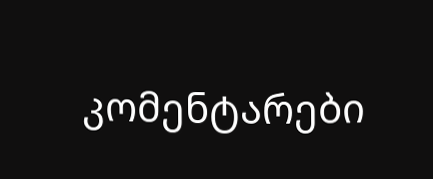კომენტარები